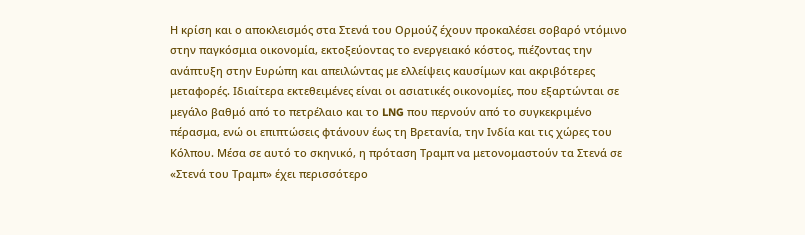Η κρίση και ο αποκλεισμός στα Στενά του Ορμούζ έχουν προκαλέσει σοβαρό ντόμινο στην παγκόσμια οικονομία, εκτοξεύοντας το ενεργειακό κόστος, πιέζοντας την ανάπτυξη στην Ευρώπη και απειλώντας με ελλείψεις καυσίμων και ακριβότερες μεταφορές. Ιδιαίτερα εκτεθειμένες είναι οι ασιατικές οικονομίες, που εξαρτώνται σε μεγάλο βαθμό από το πετρέλαιο και το LNG που περνούν από το συγκεκριμένο πέρασμα, ενώ οι επιπτώσεις φτάνουν έως τη Βρετανία, την Ινδία και τις χώρες του Κόλπου. Μέσα σε αυτό το σκηνικό, η πρόταση Τραμπ να μετονομαστούν τα Στενά σε «Στενά του Τραμπ» έχει περισσότερο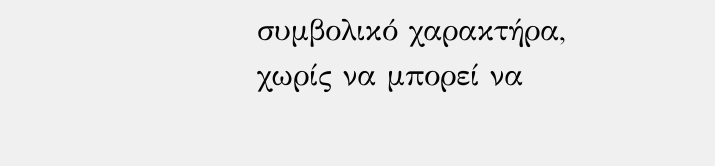συμβολικό χαρακτήρα, χωρίς να μπορεί να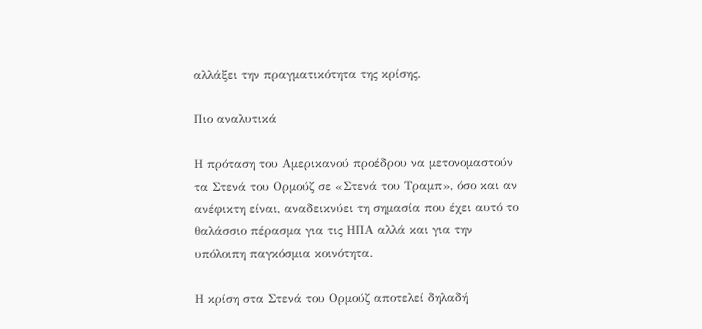αλλάξει την πραγματικότητα της κρίσης.

Πιο αναλυτικά

Η πρόταση του Αμερικανού προέδρου να μετονομαστούν τα Στενά του Ορμούζ σε «Στενά του Τραμπ», όσο και αν ανέφικτη είναι, αναδεικνύει τη σημασία που έχει αυτό το θαλάσσιο πέρασμα για τις ΗΠΑ αλλά και για την υπόλοιπη παγκόσμια κοινότητα.

Η κρίση στα Στενά του Ορμούζ αποτελεί δηλαδή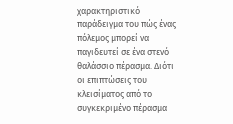χαρακτηριστικό παράδειγμα του πώς ένας πόλεμος μπορεί να παγιδευτεί σε ένα στενό θαλάσσιο πέρασμα. Διότι οι επιπτώσεις του κλεισίματος από το συγκεκριμένο πέρασμα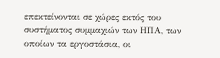επεκτείνονται σε χώρες εκτός του συστήματος συμμαχιών των ΗΠΑ, των οποίων τα εργοστάσια, οι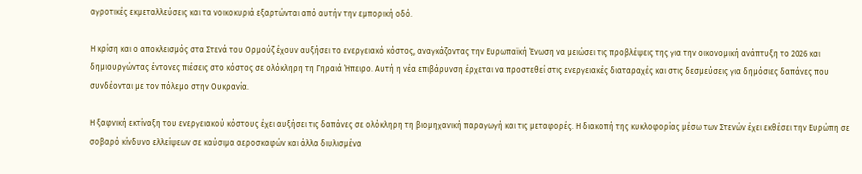αγροτικές εκμεταλλεύσεις και τα νοικοκυριά εξαρτώνται από αυτήν την εμπορική οδό.

Η κρίση και ο αποκλεισμός στα Στενά του Ορμούζ έχουν αυξήσει το ενεργειακό κόστος, αναγκάζοντας την Ευρωπαϊκή Ένωση να μειώσει τις προβλέψεις της για την οικονομική ανάπτυξη το 2026 και δημιουργώντας έντονες πιέσεις στο κόστος σε ολόκληρη τη Γηραιά Ήπειρο. Αυτή η νέα επιβάρυνση έρχεται να προστεθεί στις ενεργειακές διαταραχές και στις δεσμεύσεις για δημόσιες δαπάνες που συνδέονται με τον πόλεμο στην Ουκρανία.

Η ξαφνική εκτίναξη του ενεργειακού κόστους έχει αυξήσει τις δαπάνες σε ολόκληρη τη βιομηχανική παραγωγή και τις μεταφορές. Η διακοπή της κυκλοφορίας μέσω των Στενών έχει εκθέσει την Ευρώπη σε σοβαρό κίνδυνο ελλείψεων σε καύσιμα αεροσκαφών και άλλα διυλισμένα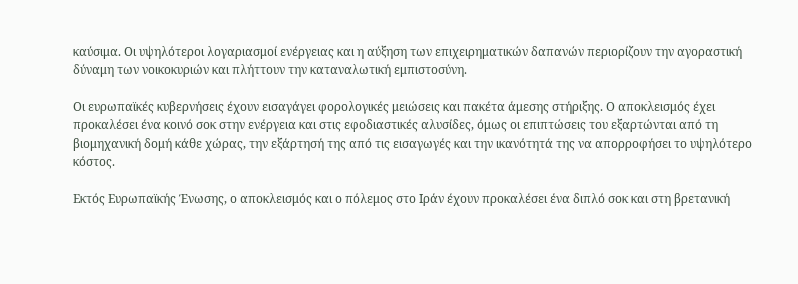καύσιμα. Οι υψηλότεροι λογαριασμοί ενέργειας και η αύξηση των επιχειρηματικών δαπανών περιορίζουν την αγοραστική δύναμη των νοικοκυριών και πλήττουν την καταναλωτική εμπιστοσύνη.

Οι ευρωπαϊκές κυβερνήσεις έχουν εισαγάγει φορολογικές μειώσεις και πακέτα άμεσης στήριξης. Ο αποκλεισμός έχει προκαλέσει ένα κοινό σοκ στην ενέργεια και στις εφοδιαστικές αλυσίδες, όμως οι επιπτώσεις του εξαρτώνται από τη βιομηχανική δομή κάθε χώρας, την εξάρτησή της από τις εισαγωγές και την ικανότητά της να απορροφήσει το υψηλότερο κόστος.

Εκτός Ευρωπαϊκής Ένωσης, ο αποκλεισμός και ο πόλεμος στο Ιράν έχουν προκαλέσει ένα διπλό σοκ και στη βρετανική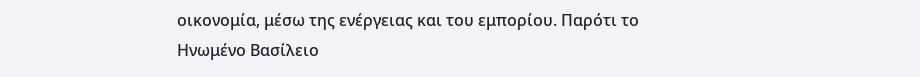οικονομία, μέσω της ενέργειας και του εμπορίου. Παρότι το Ηνωμένο Βασίλειο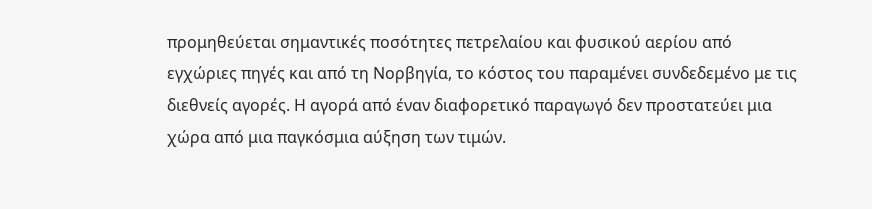προμηθεύεται σημαντικές ποσότητες πετρελαίου και φυσικού αερίου από εγχώριες πηγές και από τη Νορβηγία, το κόστος του παραμένει συνδεδεμένο με τις διεθνείς αγορές. Η αγορά από έναν διαφορετικό παραγωγό δεν προστατεύει μια χώρα από μια παγκόσμια αύξηση των τιμών.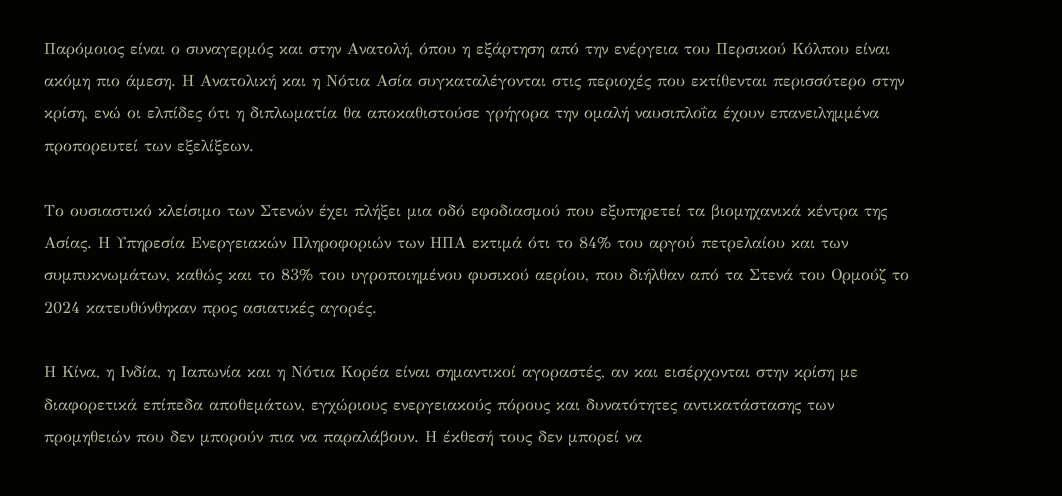Παρόμοιος είναι ο συναγερμός και στην Ανατολή, όπου η εξάρτηση από την ενέργεια του Περσικού Κόλπου είναι ακόμη πιο άμεση. Η Ανατολική και η Νότια Ασία συγκαταλέγονται στις περιοχές που εκτίθενται περισσότερο στην κρίση, ενώ οι ελπίδες ότι η διπλωματία θα αποκαθιστούσε γρήγορα την ομαλή ναυσιπλοΐα έχουν επανειλημμένα προπορευτεί των εξελίξεων.

Το ουσιαστικό κλείσιμο των Στενών έχει πλήξει μια οδό εφοδιασμού που εξυπηρετεί τα βιομηχανικά κέντρα της Ασίας. Η Υπηρεσία Ενεργειακών Πληροφοριών των ΗΠΑ εκτιμά ότι το 84% του αργού πετρελαίου και των συμπυκνωμάτων, καθώς και το 83% του υγροποιημένου φυσικού αερίου, που διήλθαν από τα Στενά του Ορμούζ το 2024 κατευθύνθηκαν προς ασιατικές αγορές.

Η Κίνα, η Ινδία, η Ιαπωνία και η Νότια Κορέα είναι σημαντικοί αγοραστές, αν και εισέρχονται στην κρίση με διαφορετικά επίπεδα αποθεμάτων, εγχώριους ενεργειακούς πόρους και δυνατότητες αντικατάστασης των προμηθειών που δεν μπορούν πια να παραλάβουν. Η έκθεσή τους δεν μπορεί να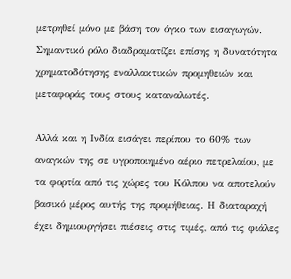μετρηθεί μόνο με βάση τον όγκο των εισαγωγών. Σημαντικό ρόλο διαδραματίζει επίσης η δυνατότητα χρηματοδότησης εναλλακτικών προμηθειών και μεταφοράς τους στους καταναλωτές.

Αλλά και η Ινδία εισάγει περίπου το 60% των αναγκών της σε υγροποιημένο αέριο πετρελαίου, με τα φορτία από τις χώρες του Κόλπου να αποτελούν βασικό μέρος αυτής της προμήθειας. Η διαταραχή έχει δημιουργήσει πιέσεις στις τιμές, από τις φιάλες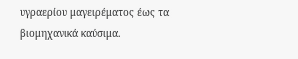υγραερίου μαγειρέματος έως τα βιομηχανικά καύσιμα.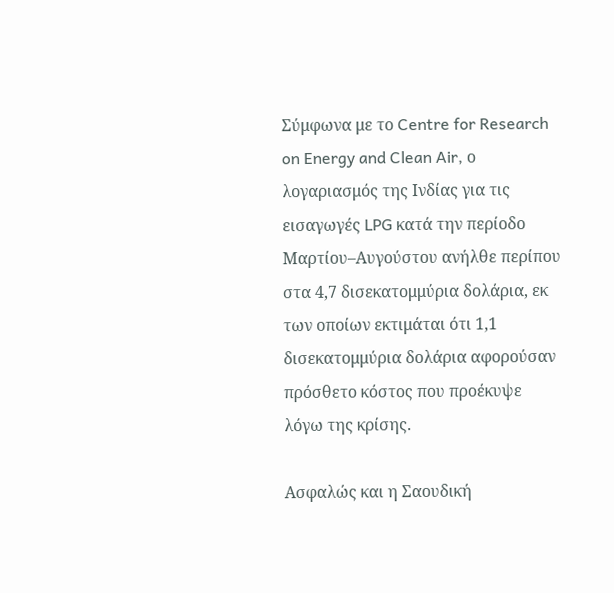Σύμφωνα με το Centre for Research on Energy and Clean Air, ο λογαριασμός της Ινδίας για τις εισαγωγές LPG κατά την περίοδο Μαρτίου–Αυγούστου ανήλθε περίπου στα 4,7 δισεκατομμύρια δολάρια, εκ των οποίων εκτιμάται ότι 1,1 δισεκατομμύρια δολάρια αφορούσαν πρόσθετο κόστος που προέκυψε λόγω της κρίσης.

Ασφαλώς και η Σαουδική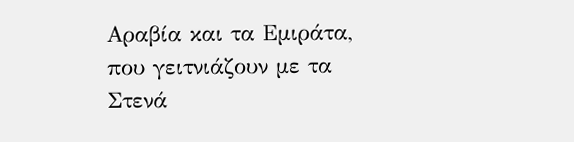Αραβία και τα Εμιράτα, που γειτνιάζουν με τα Στενά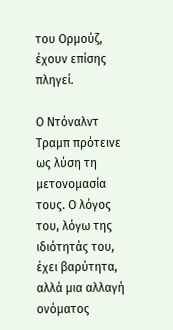του Ορμούζ, έχουν επίσης πληγεί.

Ο Ντόναλντ Τραμπ πρότεινε ως λύση τη μετονομασία τους. Ο λόγος του, λόγω της ιδιότητάς του, έχει βαρύτητα, αλλά μια αλλαγή ονόματος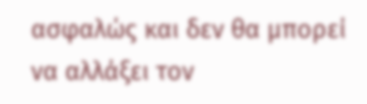ασφαλώς και δεν θα μπορεί να αλλάξει τον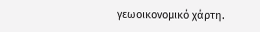γεωοικονομικό χάρτη.